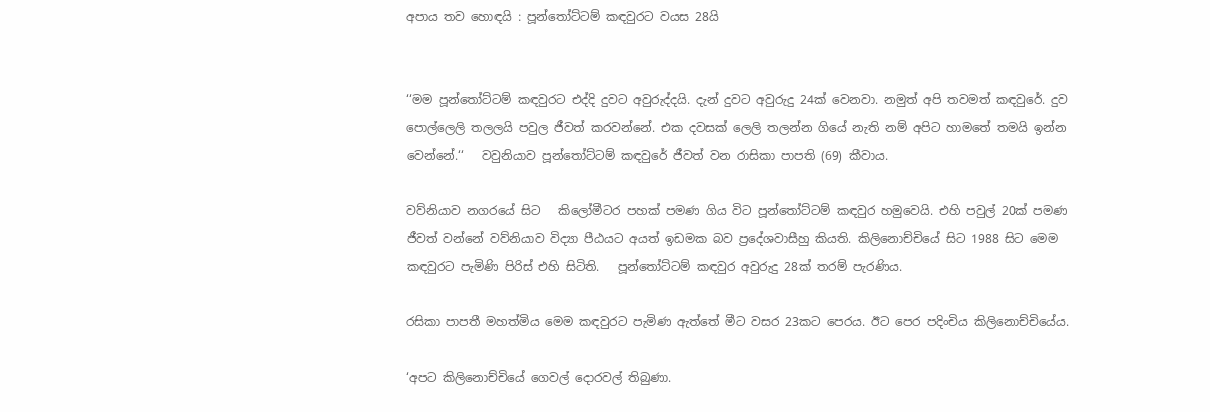අපාය තව හොඳයි : පූන්තෝට්ටම් කඳවුරට වයස 28යි


‘‘මම පූන්තෝට්ටම් කඳවුරට එද්දි දුවට අවුරුද්දයි. දැන් දුවට අවුරුදු 24ක් වෙනවා. නමුත් අපි තවමත් කඳවුරේ. දුව පොල්ලෙලි තලලයි පවුල ජීවත් කරවන්නේ. එක දවසක් ලෙලි තලන්න ගියේ නැති නම් අපිට හාමතේ තමයි ඉන්න වෙන්නේ.‘‘   වවුනියාව පූන්තෝට්ටම් කඳවුරේ ජීවත් වන රාසිකා පාපති (69) කීවාය.

වව්නියාව නගරයේ සිට   කිලෝමීටර පහක් පමණ ගිය විට පූන්තෝට්ටම් කඳවුර හමුවෙයි. එහි පවුල් 20ක් පමණ ජීවත් වන්නේ වව්නියාව විද්‍යා පීඨයට අයත් ඉඩමක බව ප්‍රදේශවාසීහු කියති. කිලිනොච්චියේ සිට 1988 සිට මෙම කඳවුරට පැමිණි පිරිස් එහි සිටිති.   පූන්තෝට්ටම් කඳවුර අවුරුදු 28ක් තරම් පැරණිය.

රසිකා පාපතී මහත්මිය මෙම කඳවුරට පැමිණ ඇත්තේ මීට වසර 23කට පෙරය. ඊට පෙර පදිංචිය කිලිනොච්චියේය.

‘අපට කිලිනොච්චියේ ගෙවල් දොරවල් තිබුණා.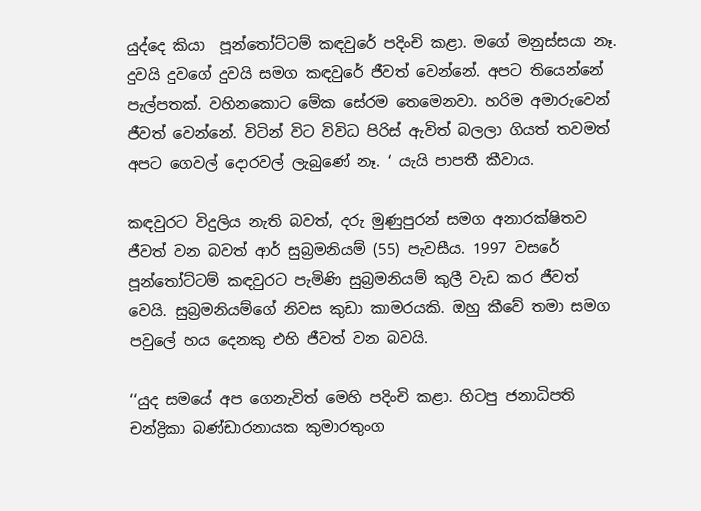යුද්දෙ කියා  පූන්තෝට්ටම් කඳවුරේ පදිංචි කළා. මගේ මනුස්සයා නෑ. දුවයි දුවගේ දුවයි සමග කඳවුරේ ජීවත් වෙන්නේ. අපට තියෙන්නේ පැල්පතක්. වහිනකොට මේක සේරම තෙමෙනවා. හරිම අමාරුවෙන් ජීවත් වෙන්නේ. විටින් විට විවිධ පිරිස් ඇවිත් බලලා ගියත් තවමත් අපට ගෙවල් දොරවල් ලැබුණේ නෑ. ‘ යැයි පාපතී කීවාය.

කඳවුරට විදුලිය නැති බවත්, දරු මුණුපුරන් සමග අනාරක්ෂිතව ජීවත් වන බවත් ආර් සුබ්‍රමනියම් (55) පැවසීය. 1997 වසරේ පූන්තෝට්ටම් කඳවුරට පැමිණි සුබ්‍රමනියම් කුලී වැඩ කර ජීවත් වෙයි. සුබ්‍රමනියම්ගේ නිවස කුඩා කාමරයකි. ඔහු කීවේ තමා සමග පවුලේ හය දෙනකු එහි ජීවත් වන බවයි.

‘‘යුද සමයේ අප ගෙනැවිත් මෙහි පදිංචි කළා. හිටපු ජනාධිපති චන්ද්‍රිකා බණ්ඩාරනායක කුමාරතුංග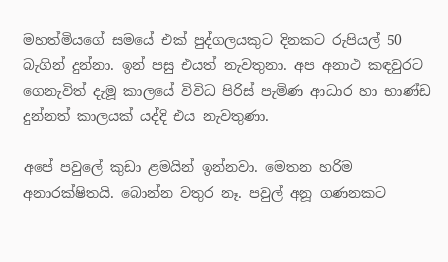මහත්මියගේ සමයේ එක් පුද්ගලයකුට දිනකට රුපියල් 50 බැගින් දුන්නා. ඉන් පසු එයත් නැවතුනා. අප අනාථ කඳවුරට ගෙනැවිත් දැමූ කාලයේ විවිධ පිරිස් පැමිණ ආධාර හා භාණ්ඩ දුන්නත් කාලයක් යද්දි එය නැවතුණා.

අපේ පවුලේ කුඩා ළමයින් ඉන්නවා. මෙතන හරිම අනාරක්ෂිතයි. බොන්න වතුර නෑ. පවුල් අනූ ගණනකට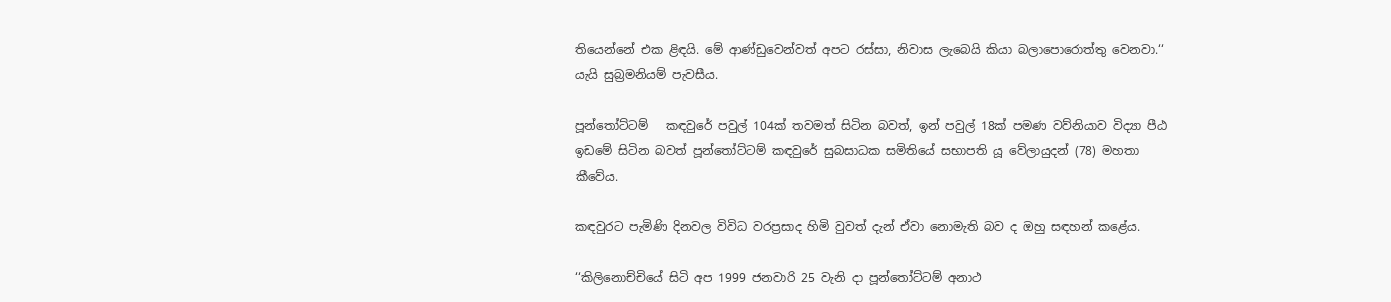තියෙන්නේ එක ළිඳයි. මේ ආණ්ඩුවෙන්වත් අපට රස්සා, නිවාස ලැබෙයි කියා බලාපොරොත්තු වෙනවා.‘‘ යැයි සුබ්‍රමනියම් පැවසීය.

පූන්තෝට්ටම්   කඳවුරේ පවුල් 104ක් තවමත් සිටින බවත්, ඉන් පවුල් 18ක් පමණ වව්නියාව විද්‍යා පීඨ ඉඩමේ සිටින බවත් පූන්තෝට්ටම් කඳවුරේ සුබසාධක සමිතියේ සභාපති යූ වේලායුදන් (78) මහතා කීවේය.

කඳවුරට පැමිණි දිනවල විවිධ වරප්‍රසාද හිමි වුවත් දැන් ඒවා නොමැති බව ද ඔහු සඳහන් කළේය.

‘‘කිලිනොච්චියේ සිටි අප 1999 ජනවාරි 25 වැනි දා පූන්තෝට්ටම් අනාථ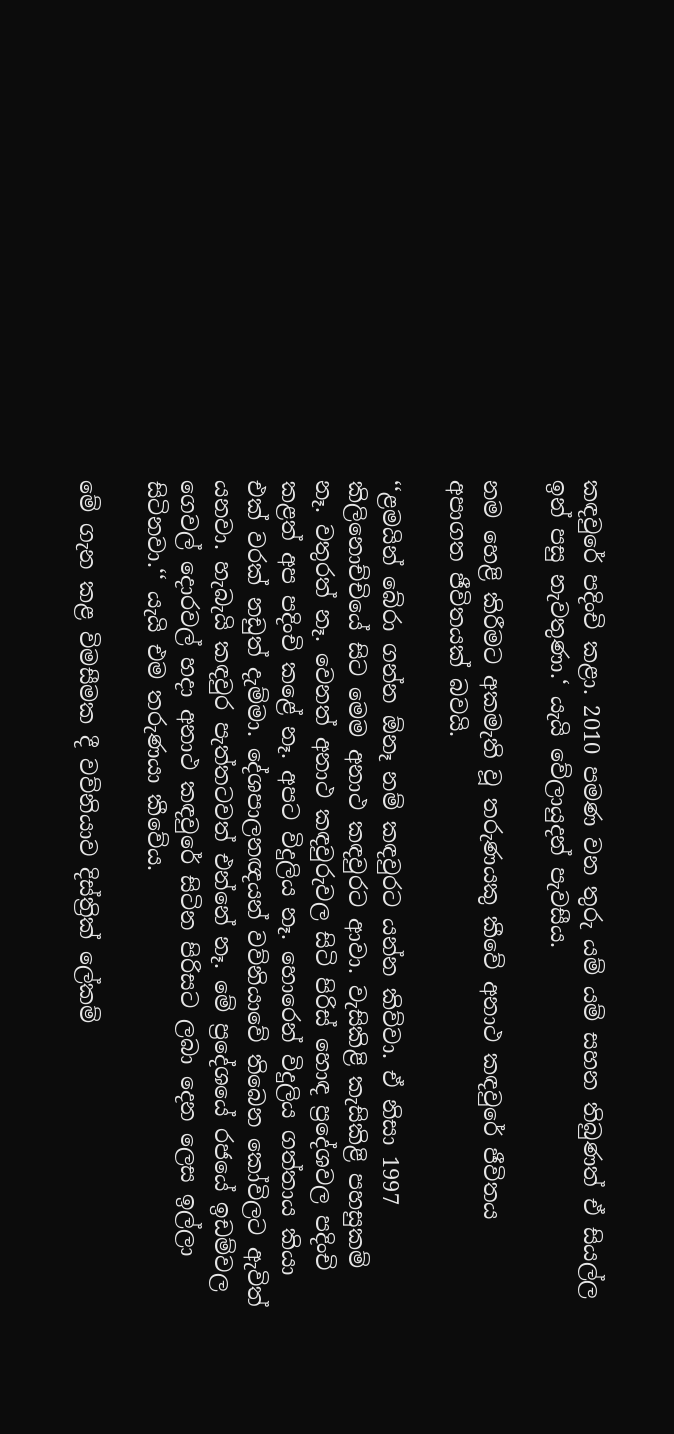කඳවුරේ පදිංචි කළා. 2010 පමණ වන තුරු යම් යම් සහන තිබුණත් ඒ සියල්ල ඉන් පසු නැවතුණා.‘ යැයි වේලායුදන් පැවසීය.

නම හෙළි කිරීමට අකමැති වූ තරුණයකු කීවේ අනාථ කඳවුරේ ජීවිතය අපාගත ජීවිතයක් බවයි.

‘‘ළමයින් බේරා ගන්න ඕනෑ නම් කඳවුරට යන්න කිව්වා. ඒ නිසා 1997 කිලිනොච්චියේ සිට මෙම අනාථ කඳවුරට ආවා. වැසිකිළි කැසිකිළි පහසුකම් නෑ. වතුරත් නෑ. වෙනත් අනාථ කඳවුරුවල සිටි පිරිස් හොඳ ප්‍රදේශවල පදිංචි කළත් අප පදිංචි කළේ නෑ. අපට විදුලිය නෑ. හොරෙන් විදුලිය ගත්තාය කියා එක් වරක් නඩුත් දැම්මා. දේශපාලනඥයන් වව්නියාවේ තිබෙන කෝවිලට ඇවිත් යනවා. හැබැයි කඳවුර පැත්තටවත් එන්නේ නෑ. මේ ප්‍රදේශයේ රජයේ ඉඩම්වල ගෙවල් දොරවල් හදා අනාථ කඳවුරේ සිටින පිරිසට ලබා දෙන ලෙස ඉල්ලා සිටිනවා.‘‘ යැයි එම තරුණයා කීවේය.

මේ ගැන කළ විමසීමක දී වව්නියාව දිස්ත්‍රික් ලේකම්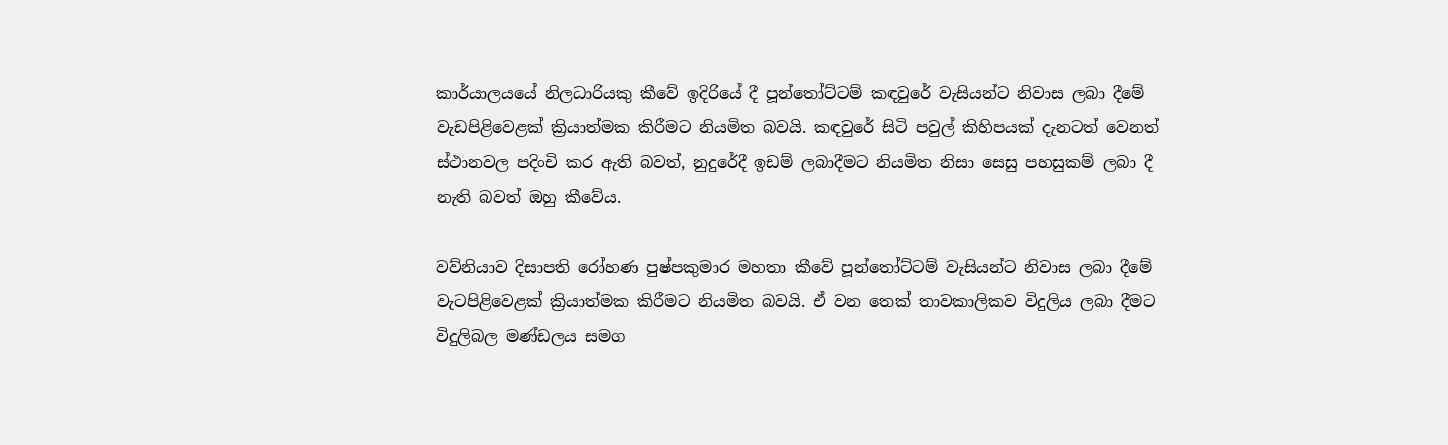කාර්යාලයයේ නිලධාරියකු කීවේ ඉදිරියේ දී පූන්තෝට්ටම් කඳවුරේ වැසියන්ට නිවාස ලබා දීමේ වැඩපිළිවෙළක් ක්‍රියාත්මක කිරීමට නියමිත බවයි. කඳවුරේ සිටි පවුල් කිහිපයක් දැනටත් වෙනත් ස්ථානවල පදිංචි කර ඇති බවත්, නුදුරේදී ඉඩම් ලබාදීමට නියමිත නිසා සෙසු පහසුකම් ලබා දී නැති බවත් ඔහු කීවේය.

වව්නියාව දිසාපති රෝහණ පුෂ්පකුමාර මහතා කීවේ පූන්තෝට්ටම් වැසියන්ට නිවාස ලබා දීමේ වැටපිළිවෙළක් ක්‍රියාත්මක කිරීමට නියමිත බවයි. ඒ වන තෙක් තාවකාලිකව විදුලිය ලබා දීමට විදුලිබල මණ්ඩලය සමග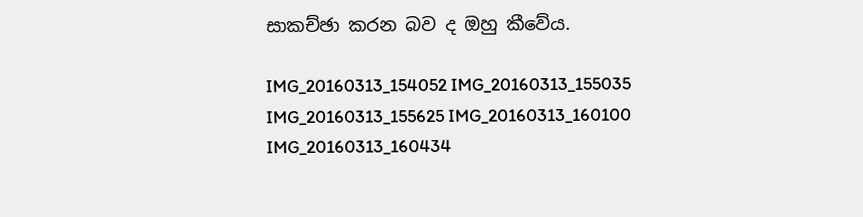සාකච්ඡා කරන බව ද ඔහු කීවේය.

IMG_20160313_154052 IMG_20160313_155035 IMG_20160313_155625 IMG_20160313_160100 IMG_20160313_160434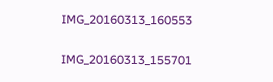IMG_20160313_160553

IMG_20160313_155701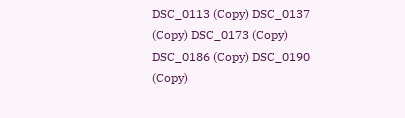DSC_0113 (Copy) DSC_0137 (Copy) DSC_0173 (Copy) DSC_0186 (Copy) DSC_0190 (Copy)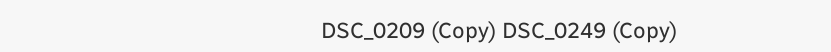DSC_0209 (Copy) DSC_0249 (Copy)